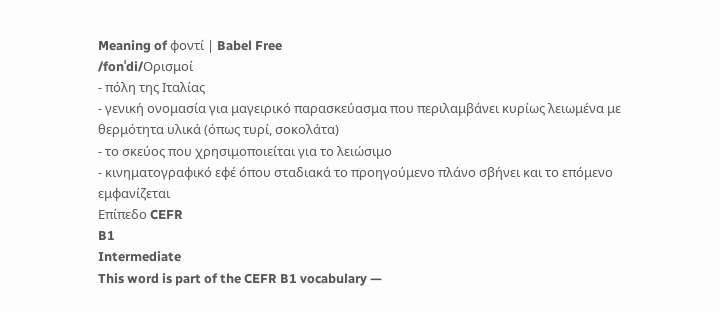Meaning of φοντί | Babel Free
/fonˈdi/Ορισμοί
- πόλη της Ιταλίας
- γενική ονομασία για μαγειρικό παρασκεύασμα που περιλαμβάνει κυρίως λειωμένα με θερμότητα υλικά (όπως τυρί, σοκολάτα)
- το σκεύος που χρησιμοποιείται για το λειώσιμο
- κινηματογραφικό εφέ όπου σταδιακά το προηγούμενο πλάνο σβήνει και το επόμενο εμφανίζεται
Επίπεδο CEFR
B1
Intermediate
This word is part of the CEFR B1 vocabulary —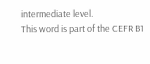intermediate level.
This word is part of the CEFR B1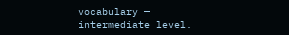vocabulary — intermediate level.